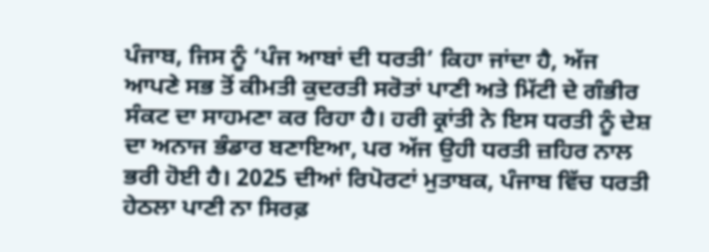ਪੰਜਾਬ, ਜਿਸ ਨੂੰ ‘ਪੰਜ ਆਬਾਂ ਦੀ ਧਰਤੀ’ ਕਿਹਾ ਜਾਂਦਾ ਹੈ, ਅੱਜ ਆਪਣੇ ਸਭ ਤੋਂ ਕੀਮਤੀ ਕੁਦਰਤੀ ਸਰੋਤਾਂ ਪਾਣੀ ਅਤੇ ਮਿੱਟੀ ਦੇ ਗੰਭੀਰ ਸੰਕਟ ਦਾ ਸਾਹਮਣਾ ਕਰ ਰਿਹਾ ਹੈ। ਹਰੀ ਕ੍ਰਾਂਤੀ ਨੇ ਇਸ ਧਰਤੀ ਨੂੰ ਦੇਸ਼ ਦਾ ਅਨਾਜ ਭੰਡਾਰ ਬਣਾਇਆ, ਪਰ ਅੱਜ ਉਹੀ ਧਰਤੀ ਜ਼ਹਿਰ ਨਾਲ ਭਰੀ ਹੋਈ ਹੈ। 2025 ਦੀਆਂ ਰਿਪੋਰਟਾਂ ਮੁਤਾਬਕ, ਪੰਜਾਬ ਵਿੱਚ ਧਰਤੀ ਹੇਠਲਾ ਪਾਣੀ ਨਾ ਸਿਰਫ਼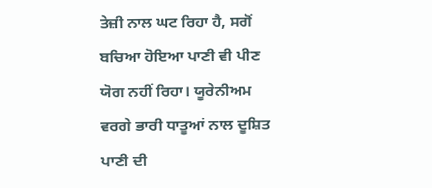ਤੇਜ਼ੀ ਨਾਲ ਘਟ ਰਿਹਾ ਹੈ, ਸਗੋਂ ਬਚਿਆ ਹੋਇਆ ਪਾਣੀ ਵੀ ਪੀਣ ਯੋਗ ਨਹੀਂ ਰਿਹਾ। ਯੂਰੇਨੀਅਮ ਵਰਗੇ ਭਾਰੀ ਧਾਤੂਆਂ ਨਾਲ ਦੂਸ਼ਿਤ ਪਾਣੀ ਦੀ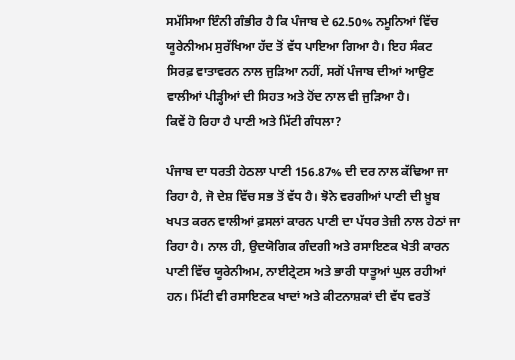ਸਮੱਸਿਆ ਇੰਨੀ ਗੰਭੀਰ ਹੈ ਕਿ ਪੰਜਾਬ ਦੇ 62.50% ਨਮੂਨਿਆਂ ਵਿੱਚ ਯੂਰੇਨੀਅਮ ਸੁਰੱਖਿਆ ਹੱਦ ਤੋਂ ਵੱਧ ਪਾਇਆ ਗਿਆ ਹੈ। ਇਹ ਸੰਕਟ ਸਿਰਫ਼ ਵਾਤਾਵਰਨ ਨਾਲ ਜੁੜਿਆ ਨਹੀਂ, ਸਗੋਂ ਪੰਜਾਬ ਦੀਆਂ ਆਉਣ ਵਾਲੀਆਂ ਪੀੜ੍ਹੀਆਂ ਦੀ ਸਿਹਤ ਅਤੇ ਹੋਂਦ ਨਾਲ ਵੀ ਜੁੜਿਆ ਹੈ।
ਕਿਵੇਂ ਹੋ ਰਿਹਾ ਹੈ ਪਾਣੀ ਅਤੇ ਮਿੱਟੀ ਗੰਧਲਾ?

ਪੰਜਾਬ ਦਾ ਧਰਤੀ ਹੇਠਲਾ ਪਾਣੀ 156.87% ਦੀ ਦਰ ਨਾਲ ਕੱਢਿਆ ਜਾ ਰਿਹਾ ਹੈ, ਜੋ ਦੇਸ਼ ਵਿੱਚ ਸਭ ਤੋਂ ਵੱਧ ਹੈ। ਝੋਨੇ ਵਰਗੀਆਂ ਪਾਣੀ ਦੀ ਖ਼ੂਬ ਖਪਤ ਕਰਨ ਵਾਲੀਆਂ ਫ਼ਸਲਾਂ ਕਾਰਨ ਪਾਣੀ ਦਾ ਪੱਧਰ ਤੇਜ਼ੀ ਨਾਲ ਹੇਠਾਂ ਜਾ ਰਿਹਾ ਹੈ। ਨਾਲ ਹੀ, ਉਦਯੋਗਿਕ ਗੰਦਗੀ ਅਤੇ ਰਸਾਇਣਕ ਖੇਤੀ ਕਾਰਨ ਪਾਣੀ ਵਿੱਚ ਯੂਰੇਨੀਅਮ, ਨਾਈਟ੍ਰੇਟਸ ਅਤੇ ਭਾਰੀ ਧਾਤੂਆਂ ਘੁਲ ਰਹੀਆਂ ਹਨ। ਮਿੱਟੀ ਵੀ ਰਸਾਇਣਕ ਖਾਦਾਂ ਅਤੇ ਕੀਟਨਾਸ਼ਕਾਂ ਦੀ ਵੱਧ ਵਰਤੋਂ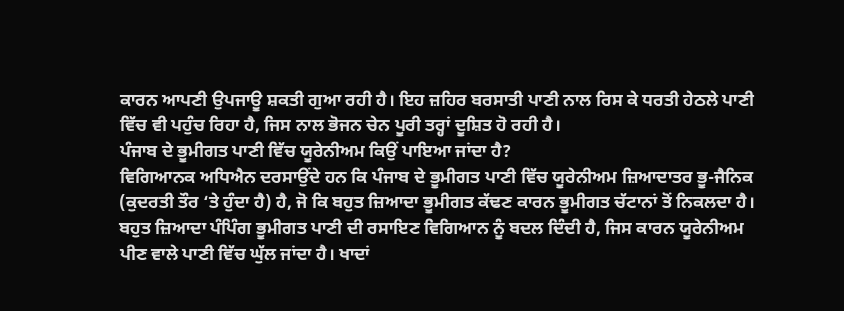ਕਾਰਨ ਆਪਣੀ ਉਪਜਾਊ ਸ਼ਕਤੀ ਗੁਆ ਰਹੀ ਹੈ। ਇਹ ਜ਼ਹਿਰ ਬਰਸਾਤੀ ਪਾਣੀ ਨਾਲ ਰਿਸ ਕੇ ਧਰਤੀ ਹੇਠਲੇ ਪਾਣੀ ਵਿੱਚ ਵੀ ਪਹੁੰਚ ਰਿਹਾ ਹੈ, ਜਿਸ ਨਾਲ ਭੋਜਨ ਚੇਨ ਪੂਰੀ ਤਰ੍ਹਾਂ ਦੂਸ਼ਿਤ ਹੋ ਰਹੀ ਹੈ।
ਪੰਜਾਬ ਦੇ ਭੂਮੀਗਤ ਪਾਣੀ ਵਿੱਚ ਯੂਰੇਨੀਅਮ ਕਿਉਂ ਪਾਇਆ ਜਾਂਦਾ ਹੈ?
ਵਿਗਿਆਨਕ ਅਧਿਐਨ ਦਰਸਾਉਂਦੇ ਹਨ ਕਿ ਪੰਜਾਬ ਦੇ ਭੂਮੀਗਤ ਪਾਣੀ ਵਿੱਚ ਯੂਰੇਨੀਅਮ ਜ਼ਿਆਦਾਤਰ ਭੂ-ਜੈਨਿਕ (ਕੁਦਰਤੀ ਤੌਰ ‘ਤੇ ਹੁੰਦਾ ਹੈ) ਹੈ, ਜੋ ਕਿ ਬਹੁਤ ਜ਼ਿਆਦਾ ਭੂਮੀਗਤ ਕੱਢਣ ਕਾਰਨ ਭੂਮੀਗਤ ਚੱਟਾਨਾਂ ਤੋਂ ਨਿਕਲਦਾ ਹੈ। ਬਹੁਤ ਜ਼ਿਆਦਾ ਪੰਪਿੰਗ ਭੂਮੀਗਤ ਪਾਣੀ ਦੀ ਰਸਾਇਣ ਵਿਗਿਆਨ ਨੂੰ ਬਦਲ ਦਿੰਦੀ ਹੈ, ਜਿਸ ਕਾਰਨ ਯੂਰੇਨੀਅਮ ਪੀਣ ਵਾਲੇ ਪਾਣੀ ਵਿੱਚ ਘੁੱਲ ਜਾਂਦਾ ਹੈ। ਖਾਦਾਂ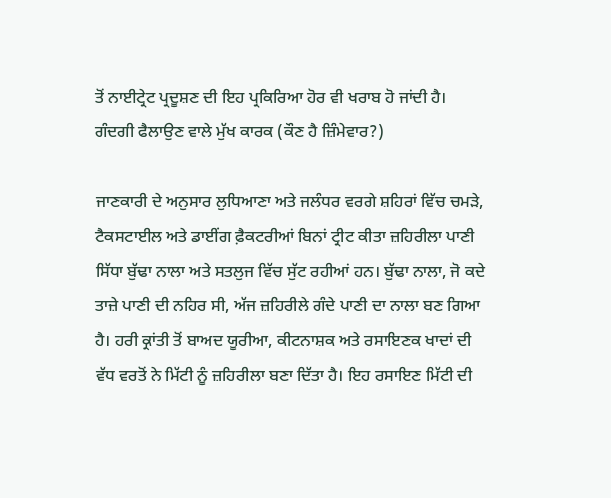ਤੋਂ ਨਾਈਟ੍ਰੇਟ ਪ੍ਰਦੂਸ਼ਣ ਦੀ ਇਹ ਪ੍ਰਕਿਰਿਆ ਹੋਰ ਵੀ ਖਰਾਬ ਹੋ ਜਾਂਦੀ ਹੈ।
ਗੰਦਗੀ ਫੈਲਾਉਣ ਵਾਲੇ ਮੁੱਖ ਕਾਰਕ (ਕੌਣ ਹੈ ਜ਼ਿੰਮੇਵਾਰ?)

ਜਾਣਕਾਰੀ ਦੇ ਅਨੁਸਾਰ ਲੁਧਿਆਣਾ ਅਤੇ ਜਲੰਧਰ ਵਰਗੇ ਸ਼ਹਿਰਾਂ ਵਿੱਚ ਚਮੜੇ, ਟੈਕਸਟਾਈਲ ਅਤੇ ਡਾਈਂਗ ਫ਼ੈਕਟਰੀਆਂ ਬਿਨਾਂ ਟ੍ਰੀਟ ਕੀਤਾ ਜ਼ਹਿਰੀਲਾ ਪਾਣੀ ਸਿੱਧਾ ਬੁੱਢਾ ਨਾਲਾ ਅਤੇ ਸਤਲੁਜ ਵਿੱਚ ਸੁੱਟ ਰਹੀਆਂ ਹਨ। ਬੁੱਢਾ ਨਾਲਾ, ਜੋ ਕਦੇ ਤਾਜ਼ੇ ਪਾਣੀ ਦੀ ਨਹਿਰ ਸੀ, ਅੱਜ ਜ਼ਹਿਰੀਲੇ ਗੰਦੇ ਪਾਣੀ ਦਾ ਨਾਲਾ ਬਣ ਗਿਆ ਹੈ। ਹਰੀ ਕ੍ਰਾਂਤੀ ਤੋਂ ਬਾਅਦ ਯੂਰੀਆ, ਕੀਟਨਾਸ਼ਕ ਅਤੇ ਰਸਾਇਣਕ ਖਾਦਾਂ ਦੀ ਵੱਧ ਵਰਤੋਂ ਨੇ ਮਿੱਟੀ ਨੂੰ ਜ਼ਹਿਰੀਲਾ ਬਣਾ ਦਿੱਤਾ ਹੈ। ਇਹ ਰਸਾਇਣ ਮਿੱਟੀ ਦੀ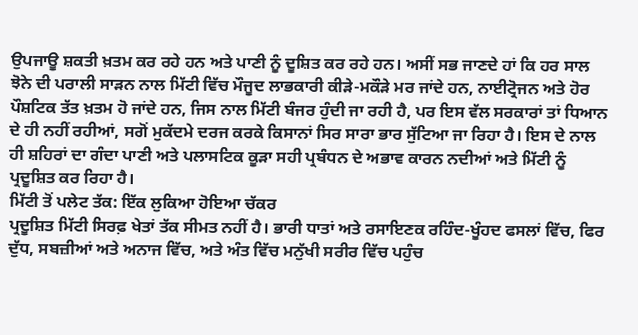ਉਪਜਾਊ ਸ਼ਕਤੀ ਖ਼ਤਮ ਕਰ ਰਹੇ ਹਨ ਅਤੇ ਪਾਣੀ ਨੂੰ ਦੂਸ਼ਿਤ ਕਰ ਰਹੇ ਹਨ। ਅਸੀਂ ਸਭ ਜਾਣਦੇ ਹਾਂ ਕਿ ਹਰ ਸਾਲ ਝੋਨੇ ਦੀ ਪਰਾਲੀ ਸਾੜਨ ਨਾਲ ਮਿੱਟੀ ਵਿੱਚ ਮੌਜੂਦ ਲਾਭਕਾਰੀ ਕੀੜੇ-ਮਕੌੜੇ ਮਰ ਜਾਂਦੇ ਹਨ, ਨਾਈਟ੍ਰੋਜਨ ਅਤੇ ਹੋਰ ਪੌਸ਼ਟਿਕ ਤੱਤ ਖ਼ਤਮ ਹੋ ਜਾਂਦੇ ਹਨ, ਜਿਸ ਨਾਲ ਮਿੱਟੀ ਬੰਜਰ ਹੁੰਦੀ ਜਾ ਰਹੀ ਹੈ, ਪਰ ਇਸ ਵੱਲ ਸਰਕਾਰਾਂ ਤਾਂ ਧਿਆਨ ਦੇ ਹੀ ਨਹੀਂ ਰਹੀਆਂ, ਸਗੋਂ ਮੁਕੱਦਮੇ ਦਰਜ ਕਰਕੇ ਕਿਸਾਨਾਂ ਸਿਰ ਸਾਰਾ ਭਾਰ ਸੁੱਟਿਆ ਜਾ ਰਿਹਾ ਹੈ। ਇਸ ਦੇ ਨਾਲ ਹੀ ਸ਼ਹਿਰਾਂ ਦਾ ਗੰਦਾ ਪਾਣੀ ਅਤੇ ਪਲਾਸਟਿਕ ਕੂੜਾ ਸਹੀ ਪ੍ਰਬੰਧਨ ਦੇ ਅਭਾਵ ਕਾਰਨ ਨਦੀਆਂ ਅਤੇ ਮਿੱਟੀ ਨੂੰ ਪ੍ਰਦੂਸ਼ਿਤ ਕਰ ਰਿਹਾ ਹੈ।
ਮਿੱਟੀ ਤੋਂ ਪਲੇਟ ਤੱਕ: ਇੱਕ ਲੁਕਿਆ ਹੋਇਆ ਚੱਕਰ
ਪ੍ਰਦੂਸ਼ਿਤ ਮਿੱਟੀ ਸਿਰਫ਼ ਖੇਤਾਂ ਤੱਕ ਸੀਮਤ ਨਹੀਂ ਹੈ। ਭਾਰੀ ਧਾਤਾਂ ਅਤੇ ਰਸਾਇਣਕ ਰਹਿੰਦ-ਖੂੰਹਦ ਫਸਲਾਂ ਵਿੱਚ, ਫਿਰ ਦੁੱਧ, ਸਬਜ਼ੀਆਂ ਅਤੇ ਅਨਾਜ ਵਿੱਚ, ਅਤੇ ਅੰਤ ਵਿੱਚ ਮਨੁੱਖੀ ਸਰੀਰ ਵਿੱਚ ਪਹੁੰਚ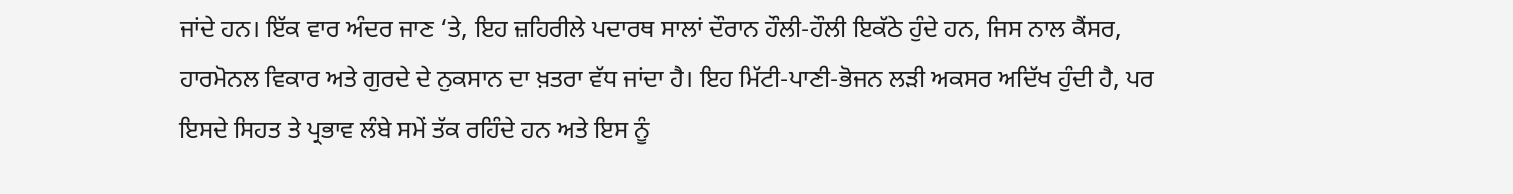ਜਾਂਦੇ ਹਨ। ਇੱਕ ਵਾਰ ਅੰਦਰ ਜਾਣ ‘ਤੇ, ਇਹ ਜ਼ਹਿਰੀਲੇ ਪਦਾਰਥ ਸਾਲਾਂ ਦੌਰਾਨ ਹੌਲੀ-ਹੌਲੀ ਇਕੱਠੇ ਹੁੰਦੇ ਹਨ, ਜਿਸ ਨਾਲ ਕੈਂਸਰ, ਹਾਰਮੋਨਲ ਵਿਕਾਰ ਅਤੇ ਗੁਰਦੇ ਦੇ ਨੁਕਸਾਨ ਦਾ ਖ਼ਤਰਾ ਵੱਧ ਜਾਂਦਾ ਹੈ। ਇਹ ਮਿੱਟੀ-ਪਾਣੀ-ਭੋਜਨ ਲੜੀ ਅਕਸਰ ਅਦਿੱਖ ਹੁੰਦੀ ਹੈ, ਪਰ ਇਸਦੇ ਸਿਹਤ ਤੇ ਪ੍ਰਭਾਵ ਲੰਬੇ ਸਮੇਂ ਤੱਕ ਰਹਿੰਦੇ ਹਨ ਅਤੇ ਇਸ ਨੂੰ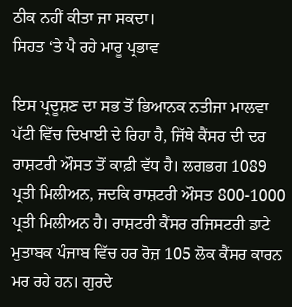ਠੀਕ ਨਹੀਂ ਕੀਤਾ ਜਾ ਸਕਦਾ।
ਸਿਹਤ ‘ਤੇ ਪੈ ਰਹੇ ਮਾਰੂ ਪ੍ਰਭਾਵ

ਇਸ ਪ੍ਰਦੂਸ਼ਣ ਦਾ ਸਭ ਤੋਂ ਭਿਆਨਕ ਨਤੀਜਾ ਮਾਲਵਾ ਪੱਟੀ ਵਿੱਚ ਦਿਖਾਈ ਦੇ ਰਿਹਾ ਹੈ, ਜਿੱਥੇ ਕੈਂਸਰ ਦੀ ਦਰ ਰਾਸ਼ਟਰੀ ਔਸਤ ਤੋਂ ਕਾਫ਼ੀ ਵੱਧ ਹੈ। ਲਗਭਗ 1089 ਪ੍ਰਤੀ ਮਿਲੀਅਨ, ਜਦਕਿ ਰਾਸ਼ਟਰੀ ਔਸਤ 800-1000 ਪ੍ਰਤੀ ਮਿਲੀਅਨ ਹੈ। ਰਾਸ਼ਟਰੀ ਕੈਂਸਰ ਰਜਿਸਟਰੀ ਡਾਟੇ ਮੁਤਾਬਕ ਪੰਜਾਬ ਵਿੱਚ ਹਰ ਰੋਜ਼ 105 ਲੋਕ ਕੈਂਸਰ ਕਾਰਨ ਮਰ ਰਹੇ ਹਨ। ਗੁਰਦੇ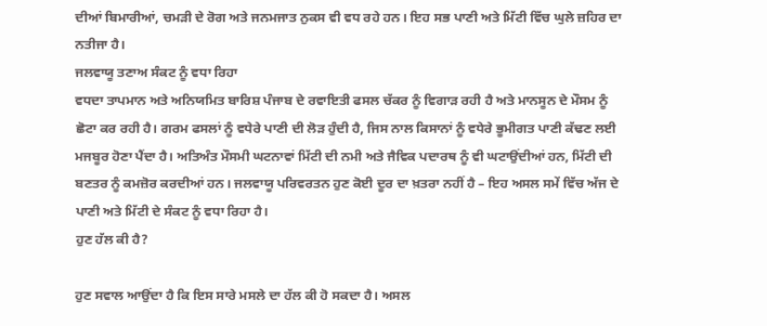ਦੀਆਂ ਬਿਮਾਰੀਆਂ, ਚਮੜੀ ਦੇ ਰੋਗ ਅਤੇ ਜਨਮਜਾਤ ਨੁਕਸ ਵੀ ਵਧ ਰਹੇ ਹਨ। ਇਹ ਸਭ ਪਾਣੀ ਅਤੇ ਮਿੱਟੀ ਵਿੱਚ ਘੁਲੇ ਜ਼ਹਿਰ ਦਾ ਨਤੀਜਾ ਹੈ।
ਜਲਵਾਯੂ ਤਣਾਅ ਸੰਕਟ ਨੂੰ ਵਧਾ ਰਿਹਾ
ਵਧਦਾ ਤਾਪਮਾਨ ਅਤੇ ਅਨਿਯਮਿਤ ਬਾਰਿਸ਼ ਪੰਜਾਬ ਦੇ ਰਵਾਇਤੀ ਫਸਲ ਚੱਕਰ ਨੂੰ ਵਿਗਾੜ ਰਹੀ ਹੈ ਅਤੇ ਮਾਨਸੂਨ ਦੇ ਮੌਸਮ ਨੂੰ ਛੋਟਾ ਕਰ ਰਹੀ ਹੈ। ਗਰਮ ਫਸਲਾਂ ਨੂੰ ਵਧੇਰੇ ਪਾਣੀ ਦੀ ਲੋੜ ਹੁੰਦੀ ਹੈ, ਜਿਸ ਨਾਲ ਕਿਸਾਨਾਂ ਨੂੰ ਵਧੇਰੇ ਭੂਮੀਗਤ ਪਾਣੀ ਕੱਢਣ ਲਈ ਮਜਬੂਰ ਹੋਣਾ ਪੈਂਦਾ ਹੈ। ਅਤਿਅੰਤ ਮੌਸਮੀ ਘਟਨਾਵਾਂ ਮਿੱਟੀ ਦੀ ਨਮੀ ਅਤੇ ਜੈਵਿਕ ਪਦਾਰਥ ਨੂੰ ਵੀ ਘਟਾਉਂਦੀਆਂ ਹਨ, ਮਿੱਟੀ ਦੀ ਬਣਤਰ ਨੂੰ ਕਮਜ਼ੋਰ ਕਰਦੀਆਂ ਹਨ। ਜਲਵਾਯੂ ਪਰਿਵਰਤਨ ਹੁਣ ਕੋਈ ਦੂਰ ਦਾ ਖ਼ਤਰਾ ਨਹੀਂ ਹੈ – ਇਹ ਅਸਲ ਸਮੇਂ ਵਿੱਚ ਅੱਜ ਦੇ ਪਾਣੀ ਅਤੇ ਮਿੱਟੀ ਦੇ ਸੰਕਟ ਨੂੰ ਵਧਾ ਰਿਹਾ ਹੈ।
ਹੁਣ ਹੱਲ ਕੀ ਹੈ?

ਹੁਣ ਸਵਾਲ ਆਉਂਦਾ ਹੈ ਕਿ ਇਸ ਸਾਰੇ ਮਸਲੇ ਦਾ ਹੱਲ ਕੀ ਹੋ ਸਕਦਾ ਹੈ। ਅਸਲ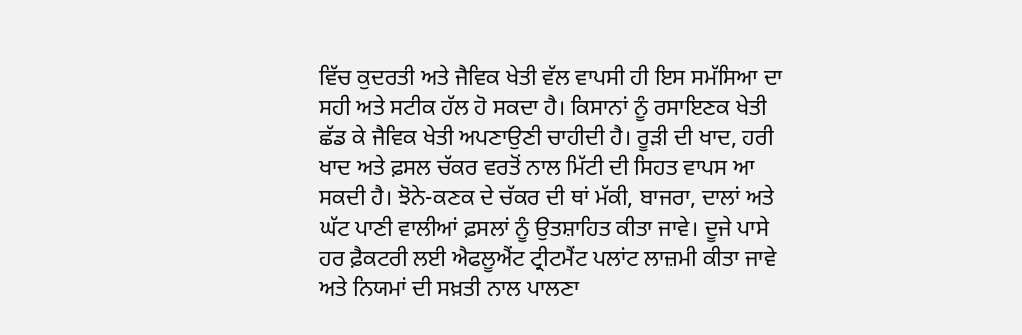ਵਿੱਚ ਕੁਦਰਤੀ ਅਤੇ ਜੈਵਿਕ ਖੇਤੀ ਵੱਲ ਵਾਪਸੀ ਹੀ ਇਸ ਸਮੱਸਿਆ ਦਾ ਸਹੀ ਅਤੇ ਸਟੀਕ ਹੱਲ ਹੋ ਸਕਦਾ ਹੈ। ਕਿਸਾਨਾਂ ਨੂੰ ਰਸਾਇਣਕ ਖੇਤੀ ਛੱਡ ਕੇ ਜੈਵਿਕ ਖੇਤੀ ਅਪਣਾਉਣੀ ਚਾਹੀਦੀ ਹੈ। ਰੂੜੀ ਦੀ ਖਾਦ, ਹਰੀ ਖਾਦ ਅਤੇ ਫ਼ਸਲ ਚੱਕਰ ਵਰਤੋਂ ਨਾਲ ਮਿੱਟੀ ਦੀ ਸਿਹਤ ਵਾਪਸ ਆ ਸਕਦੀ ਹੈ। ਝੋਨੇ-ਕਣਕ ਦੇ ਚੱਕਰ ਦੀ ਥਾਂ ਮੱਕੀ, ਬਾਜਰਾ, ਦਾਲਾਂ ਅਤੇ ਘੱਟ ਪਾਣੀ ਵਾਲੀਆਂ ਫ਼ਸਲਾਂ ਨੂੰ ਉਤਸ਼ਾਹਿਤ ਕੀਤਾ ਜਾਵੇ। ਦੂਜੇ ਪਾਸੇ ਹਰ ਫ਼ੈਕਟਰੀ ਲਈ ਐਫਲੂਐਂਟ ਟ੍ਰੀਟਮੈਂਟ ਪਲਾਂਟ ਲਾਜ਼ਮੀ ਕੀਤਾ ਜਾਵੇ ਅਤੇ ਨਿਯਮਾਂ ਦੀ ਸਖ਼ਤੀ ਨਾਲ ਪਾਲਣਾ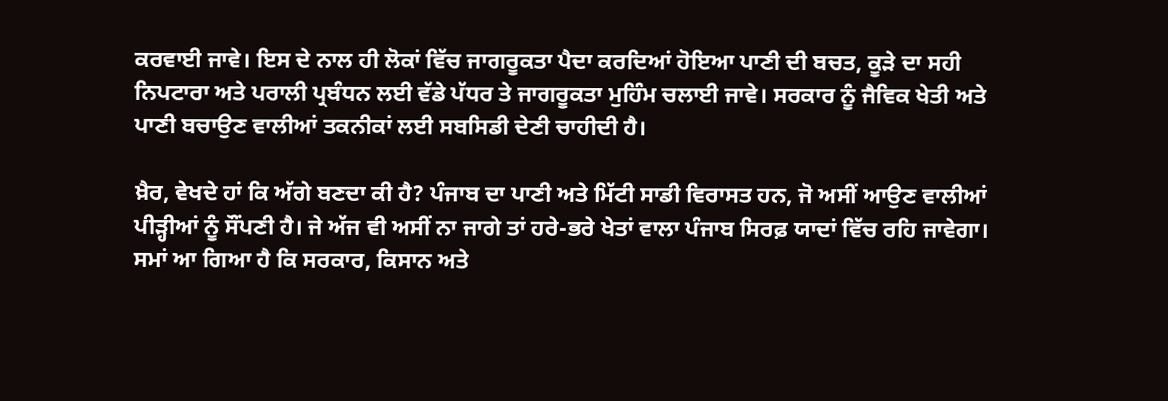ਕਰਵਾਈ ਜਾਵੇ। ਇਸ ਦੇ ਨਾਲ ਹੀ ਲੋਕਾਂ ਵਿੱਚ ਜਾਗਰੂਕਤਾ ਪੈਦਾ ਕਰਦਿਆਂ ਹੋਇਆ ਪਾਣੀ ਦੀ ਬਚਤ, ਕੂੜੇ ਦਾ ਸਹੀ ਨਿਪਟਾਰਾ ਅਤੇ ਪਰਾਲੀ ਪ੍ਰਬੰਧਨ ਲਈ ਵੱਡੇ ਪੱਧਰ ਤੇ ਜਾਗਰੂਕਤਾ ਮੁਹਿੰਮ ਚਲਾਈ ਜਾਵੇ। ਸਰਕਾਰ ਨੂੰ ਜੈਵਿਕ ਖੇਤੀ ਅਤੇ ਪਾਣੀ ਬਚਾਉਣ ਵਾਲੀਆਂ ਤਕਨੀਕਾਂ ਲਈ ਸਬਸਿਡੀ ਦੇਣੀ ਚਾਹੀਦੀ ਹੈ।

ਖ਼ੈਰ, ਵੇਖਦੇ ਹਾਂ ਕਿ ਅੱਗੇ ਬਣਦਾ ਕੀ ਹੈ? ਪੰਜਾਬ ਦਾ ਪਾਣੀ ਅਤੇ ਮਿੱਟੀ ਸਾਡੀ ਵਿਰਾਸਤ ਹਨ, ਜੋ ਅਸੀਂ ਆਉਣ ਵਾਲੀਆਂ ਪੀੜ੍ਹੀਆਂ ਨੂੰ ਸੌਂਪਣੀ ਹੈ। ਜੇ ਅੱਜ ਵੀ ਅਸੀਂ ਨਾ ਜਾਗੇ ਤਾਂ ਹਰੇ-ਭਰੇ ਖੇਤਾਂ ਵਾਲਾ ਪੰਜਾਬ ਸਿਰਫ਼ ਯਾਦਾਂ ਵਿੱਚ ਰਹਿ ਜਾਵੇਗਾ। ਸਮਾਂ ਆ ਗਿਆ ਹੈ ਕਿ ਸਰਕਾਰ, ਕਿਸਾਨ ਅਤੇ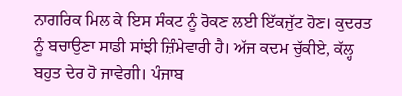ਨਾਗਰਿਕ ਮਿਲ ਕੇ ਇਸ ਸੰਕਟ ਨੂੰ ਰੋਕਣ ਲਈ ਇੱਕਜੁੱਟ ਹੋਣ। ਕੁਦਰਤ ਨੂੰ ਬਚਾਉਣਾ ਸਾਡੀ ਸਾਂਝੀ ਜ਼ਿੰਮੇਵਾਰੀ ਹੈ। ਅੱਜ ਕਦਮ ਚੁੱਕੀਏ, ਕੱਲ੍ਹ ਬਹੁਤ ਦੇਰ ਹੋ ਜਾਵੇਗੀ। ਪੰਜਾਬ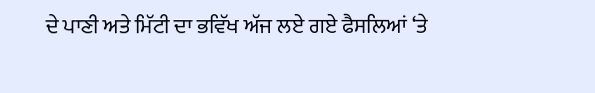ਦੇ ਪਾਣੀ ਅਤੇ ਮਿੱਟੀ ਦਾ ਭਵਿੱਖ ਅੱਜ ਲਏ ਗਏ ਫੈਸਲਿਆਂ ‘ਤੇ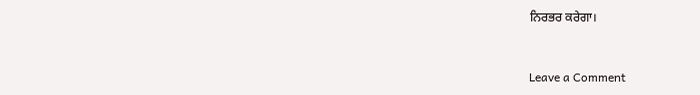ਨਿਰਭਰ ਕਰੇਗਾ।



Leave a Comment